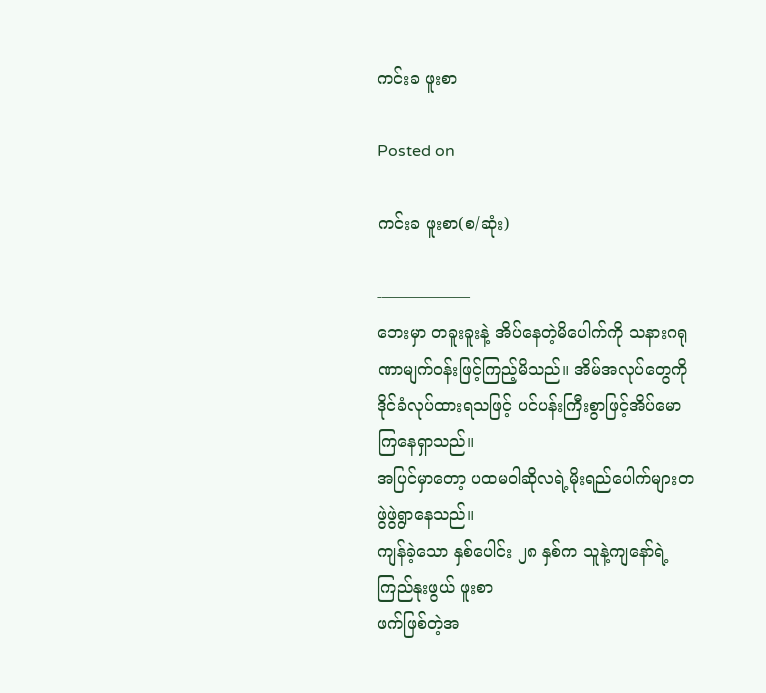ကင်းခ ဖူးစာ

Posted on

ကင်းခ ဖူးစာ(စ/ဆုံး)

-–—————
ဘေးမှာ တခူးခူးနဲ့ အိပ်နေတဲ့မိပေါက်ကို သနားဂရုဏာမျက်ဝန်းဖြင့်ကြည့်မိသည်။ အိမ်အလုပ်တွေကို ဒိုင်ခံလုပ်ထားရသဖြင့် ပင်ပန်းကြီးစွာဖြင့်အိပ်မောကြနေရှာသည်။
အပြင်မှာတော့ ပထမဝါဆိုလရဲ့မိုးရည်ပေါက်များတဖွဲဖွဲရွာနေသည်။
ကျန်ခဲ့သော နှစ်ပေါင်း ၂၈ နှစ်က သူနဲ့ကျနော်ရဲ့ ကြည်နုးဖွယ် ဖူးစာ
ဖက်ဖြစ်တဲ့အ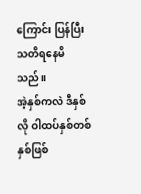ကြောင်း ပြန်ပြီးသတိရနေမိသည်။
အဲ့နှစ်ကလဲ ဒီနှစ်လို ဝါထပ်နှစ်တစ်နှစ်ဖြစ်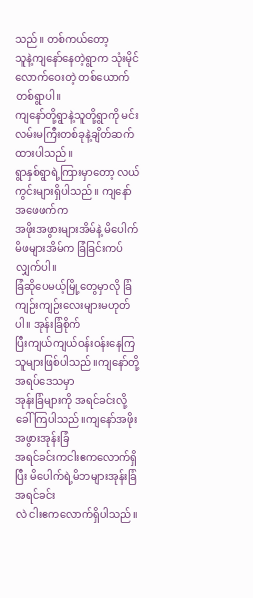သည်။ တစ်ကယ်တော့
သူနဲ့ကျနော်နေတဲ့ရွာက သုံးမိုင်လောက်ဝေးတဲ့ တစ်ယောက်တစ်ရွာပါ။
ကျနော်တို့ရွာနဲ့သူတို့ရွာကို မင်းလမ်းမကြီးတစ်ခုနဲ့ချိတ်ဆက်ထားပါသည်။
ရွာနှစ်ရွာရဲ့ကြားမှာတော့ လယ်ကွင်းများရှိပါသည်။ ကျနော်အဖေဖက်က
အဖိုးအဖွားများအိမ်နဲ့ မိပေါက်မိဖများအိမ်က ခြံခြင်းကပ်လျှက်ပါ။
ခြံဆိုပေမယ့်မြို့တွေမှာလို ခြံကျဉ်းကျဉ်းလေးများမဟုတ်ပါ။ အုန်းခြံစိုက်
ပြီးကျယ်ကျယ်ဝန်းဝန်းနေကြသူများဖြစ်ပါသည်။ကျနော်တို့အရပ်ဒေသမှာ
အုန်းခြံများကို အရင်ခင်းလို့ခေါ်ကြပါသည်။ကျနော်အဖိုးအဖွားအုန်းခြံ
အရင်ခင်းကငါးဧကလောက်ရှိပြီး မိပေါက်ရဲ့မိဘများအုန်းခြံ အရင်ခင်း
လဲ ငါးဧကလောက်ရှိပါသည်။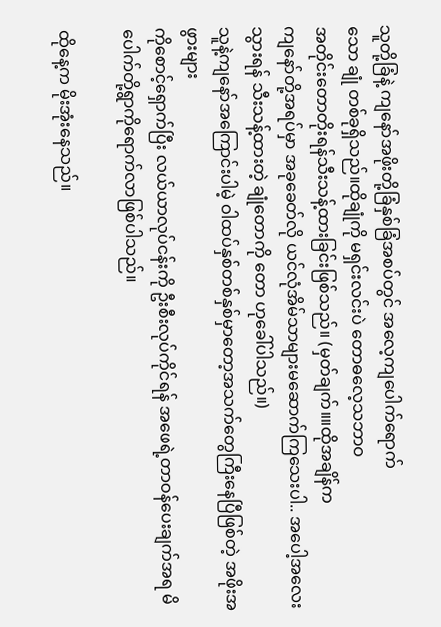သူတို့ခြံနဲ့ ကျနော်အဖိုးတို့ခြံနှစ်ခြံအစပ်တွင် အလေ့ကျပေါက်ရောက်
သော ချုံ တစ်ခုရှိသည်။ထိုချုံကို မရှင်းလင်းပဲ တောဓလေ့သဘာဝ
အတိုင်းတောတိုးရန်သီးသန့်ထားခြင်းဖြစ်သည်။ (မှတ်ချက်။။ထိုအချိန်က
ကျနော်တို့အရပ်မှာ အခုခေတ်လို ယင်လုံအိမ်သာများမဆောက်ကြသေးပါ.. အပေါ့အလေးသွားရန် သီးသန့်ထားတဲ့ ချုံတောကို တော ဟုခေါ်ပါသည်။)
သူနဲ့ကျနော်အကြောင်းပါမဲ့ ဝါထပ်နှစ်တစ်နှစ်မှာတော့အသက်တွေကြီးနေပြီဖြစ်တဲ့ အဖိုးအဖွားများ
ကိုစောင့်ရှောက်ပြီး လယ်ယာလုပ်ငန်းကို ဦးစီးလုပ်ကိုင်ရန် အဖေရဲ့တာဝန်ပေးချက်အရ မိပေါက်တို့ရွာကိုရောက်လာဖြစ်ပါသည်။

ထိုနေ့က မိုးအုံးနေသည်။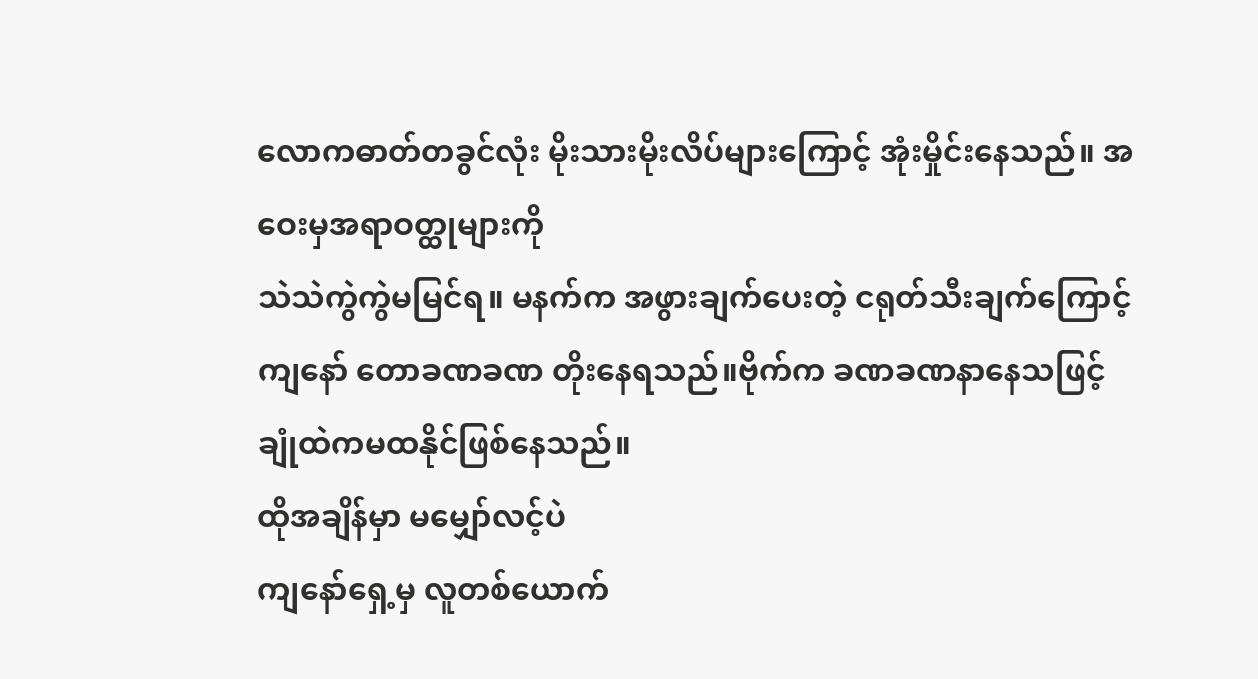လောကဓာတ်တခွင်လုံး မိုးသားမိုးလိပ်များကြောင့် အုံးမှိုင်းနေသည်။ အဝေးမှအရာဝတ္ထုများကို
သဲသဲကွဲကွဲမမြင်ရ။ မနက်က အဖွားချက်ပေးတဲ့ ငရုတ်သီးချက်ကြောင့်
ကျနော် တောခဏခဏ တိုးနေရသည်။ဗိုက်က ခဏခဏနာနေသဖြင့်
ချုံထဲကမထနိုင်ဖြစ်နေသည်။
ထိုအချိန်မှာ မမျှော်လင့်ပဲ
ကျနော်ရှေ့မှ လူတစ်ယောက်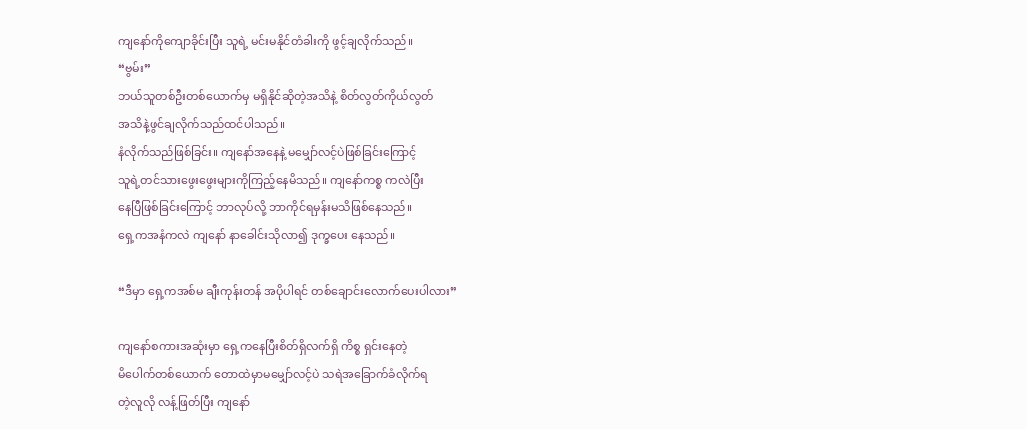ကျနော်ကိုကျောခိုင်းပြီး သူရဲ့ မင်းမနိုင်တံခါးကို ဖွင့်ချလိုက်သည်။
“ဗွမ်း”
ဘယ်သူတစ်ဦးတစ်ယောက်မှ မရှိနိုင်ဆိုတဲ့အသိနဲ့ စိတ်လွတ်ကိုယ်လွတ်
အသိနဲ့ဖွင်ချလိုက်သည်ထင်ပါသည်။
နံလိုက်သည်ဖြစ်ခြင်း။ ကျနော်အနေနဲ့ မမျှော်လင့်ပဲဖြစ်ခြင်းကြောင့်
သူရဲ့တင်သားဖွေးဖွေးများကိုကြည့်နေမိသည်။ ကျနော်ကစ္စ ကလဲပြီး
နေပြီဖြစ်ခြင်းကြောင့် ဘာလုပ်လို့ ဘာကိုင်ရမှန်းမသိဖြစ်နေသည်။
ရှေ့ကအနံကလဲ ကျနော် နာခေါင်းသိုလာ၍ ဒုက္ခပေး နေသည်။

“ဒီမှာ ရှေ့ကအစ်မ ချီးကုန်းတန် အပိုပါရင် တစ်ချောင်းလောက်ပေးပါလား”

ကျနော်စကားအဆုံးမှာ ရှေ့ကနေပြီးစိတ်ရှိလက်ရှိ ကိစ္စ ရှင်းနေတဲ့
မိပေါက်တစ်ယောက် တောထဲမှာမမျှော်လင့်ပဲ သရဲအခြောက်ခံလိုက်ရ
တဲ့လူလို လန့်ဖြတ်ပြီး ကျနော်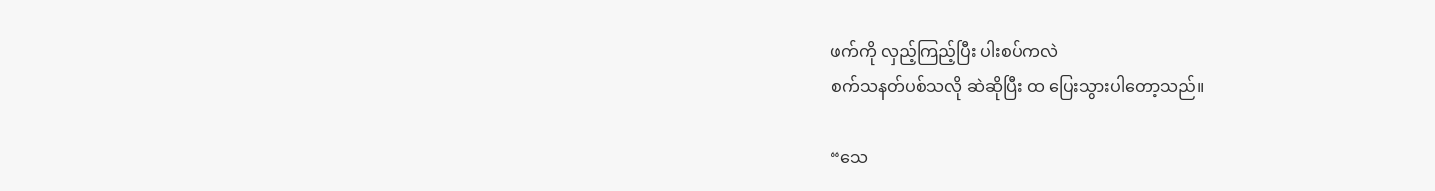ဖက်ကို လှည့်ကြည့်ပြီး ပါးစပ်ကလဲ
စက်သနတ်ပစ်သလို ဆဲဆိုပြီး ထ ပြေးသွားပါတော့သည်။

“သေ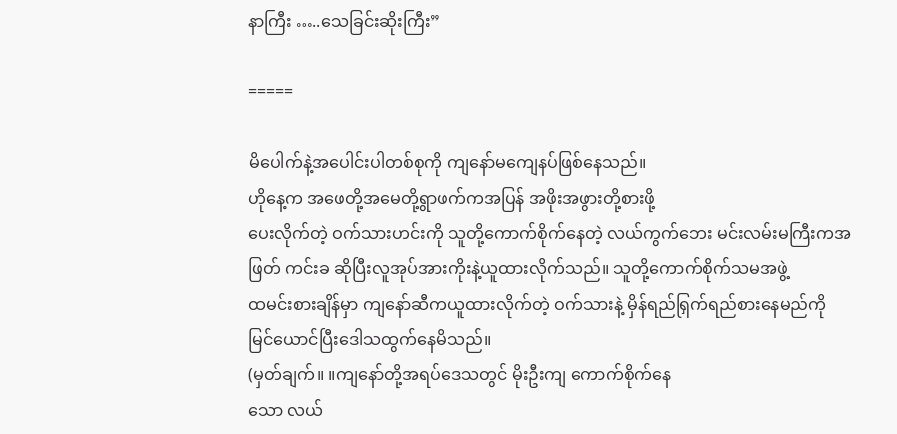နာကြီး …..သေခြင်းဆိုးကြီး”

=====

မိပေါက်နဲ့အပေါင်းပါတစ်စုကို ကျနော်မကျေနပ်ဖြစ်နေသည်။
ဟိုနေ့က အဖေတို့အမေတို့ရွာဖက်ကအပြန် အဖိုးအဖွားတို့စားဖို့
ပေးလိုက်တဲ့ ဝက်သားဟင်းကို သူတို့ကောက်စိုက်နေတဲ့ လယ်ကွက်ဘေး မင်းလမ်းမကြီးကအဖြတ် ကင်းခ ဆိုပြီးလူအုပ်အားကိုးနဲ့ယူထားလိုက်သည်။ သူတို့ကောက်စိုက်သမအဖွဲ့
ထမင်းစားချိန်မှာ ကျနော်ဆီကယူထားလိုက်တဲ့ ဝက်သားနဲ့ မှိန်ရည်ရြှက်ရည်စားနေမည်ကို မြင်ယောင်ပြီးဒေါသထွက်နေမိသည်။
(မှတ်ချက်။ ။ကျနော်တို့အရပ်ဒေသတွင် မိုးဦးကျ ကောက်စိုက်နေ
သော လယ်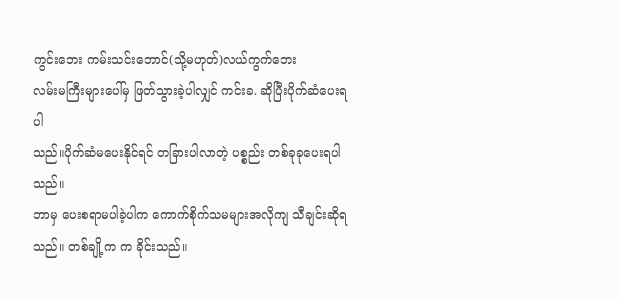ကွင်းဘေး ကမ်းသင်းဘောင်(သို့မဟုတ်)လယ်ကွက်ဘေး
လမ်းမကြီးများပေါ်မှ ဖြတ်သွားခဲ့ပါလျှင် ကင်းခ. ဆိုပြီးပိုက်ဆံပေးရပါ
သည်။ပိုက်ဆံမပေးနိုင်ရင် တခြားပါလာတဲ့ ပစ္စည်း တစ်ခုခုပေးရပါသည်။
ဘာမှ ပေးစရာမပါခဲ့ပါက ကောက်စိုက်သမများအလိုကျ သီချင်းဆိုရသည်။ တစ်ချို့က က ခိုင်းသည်။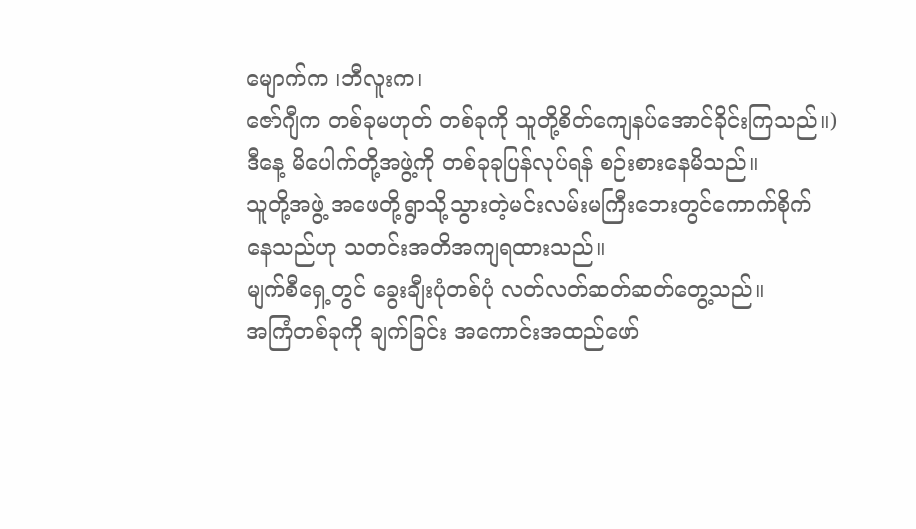မျောက်က ၊ဘီလူးက၊
ဇော်ဂျီက တစ်ခုမဟုတ် တစ်ခုကို သူတို့စိတ်ကျေနပ်အောင်ခိုင်းကြသည်။)
ဒီနေ့ မိပေါက်တို့အဖွဲ့ကို တစ်ခုခုပြန်လုပ်ရန် စဉ်းစားနေမိသည်။
သူတို့အဖွဲ့ အဖေတို့ရွာသို့သွားတဲ့မင်းလမ်းမကြီးဘေးတွင်ကောက်စိုက်
နေသည်ဟု သတင်းအတိအကျရထားသည်။
မျက်စီရှေ့တွင် ခွေးချီးပုံတစ်ပုံ လတ်လတ်ဆတ်ဆတ်တွေ့သည်။
အကြံတစ်ခုကို ချက်ခြင်း အကောင်းအထည်ဖော်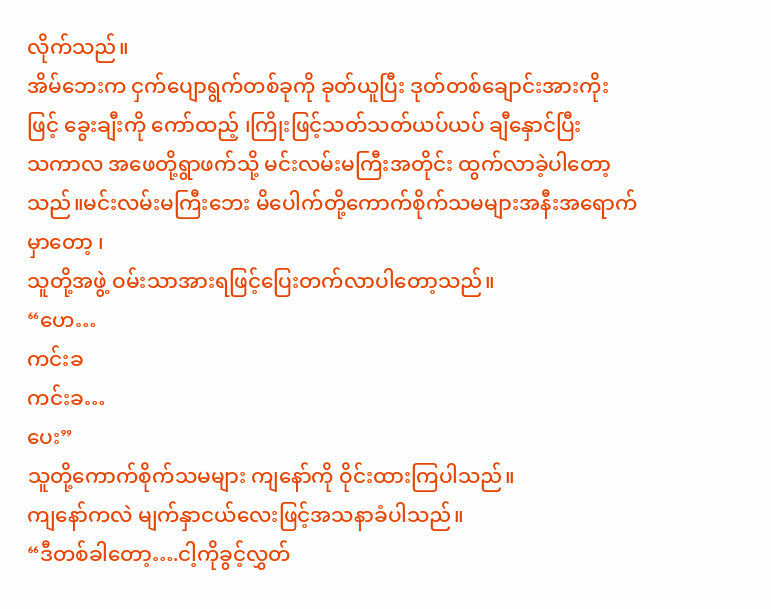လိုက်သည်။
အိမ်ဘေးက ငှက်ပျောရွက်တစ်ခုကို ခုတ်ယူပြီး ဒုတ်တစ်ချောင်းအားကိုး
ဖြင့် ခွေးချီးကို ကော်ထည့် ၊ကြိုးဖြင့်သတ်သတ်ယပ်ယပ် ချီနှောင်ပြီး
သကာလ အဖေတို့ရွာဖက်သို့ မင်းလမ်းမကြီးအတိုင်း ထွက်လာခဲ့ပါတော့
သည်။မင်းလမ်းမကြီးဘေး မိပေါက်တို့ကောက်စိုက်သမများအနီးအရောက်မှာတော့ ၊
သူတို့အဖွဲ့ ဝမ်းသာအားရဖြင့်ပြေးတက်လာပါတော့သည်။
“ဟေ…
ကင်းခ
ကင်းခ…
ပေး”
သူတို့ကောက်စိုက်သမများ ကျနော်ကို ဝိုင်းထားကြပါသည်။
ကျနော်ကလဲ မျက်နှာငယ်လေးဖြင့်အသနာခံပါသည်။
“ဒီတစ်ခါတော့….ငါ့ကိုခွင့်လွှတ်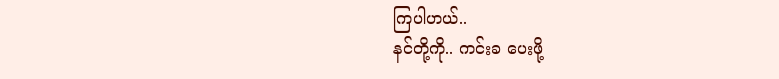ကြပါဟယ်..
နင်တို့ကို.. ကင်းခ ပေးဖို့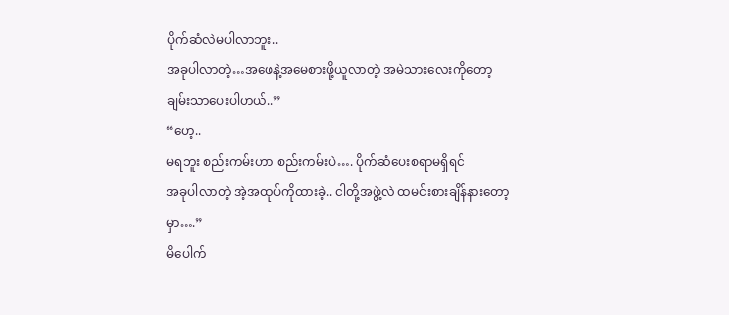ပိုက်ဆံလဲမပါလာဘူး..
အခုပါလာတဲ့…အဖေနဲ့အမေစားဖို့ယူလာတဲ့ အမဲသားလေးကိုတော့
ချမ်းသာပေးပါဟယ်..”
“ဟေ့..
မရဘူး စည်းကမ်းဟာ စည်းကမ်းပဲ…. ပိုက်ဆံပေးစရာမရှိရင်
အခုပါလာတဲ့ အဲ့အထုပ်ကိုထားခဲ့.. ငါတို့အဖွဲ့လဲ ထမင်းစားချိန်နားတော့
မှာ….”
မိပေါက်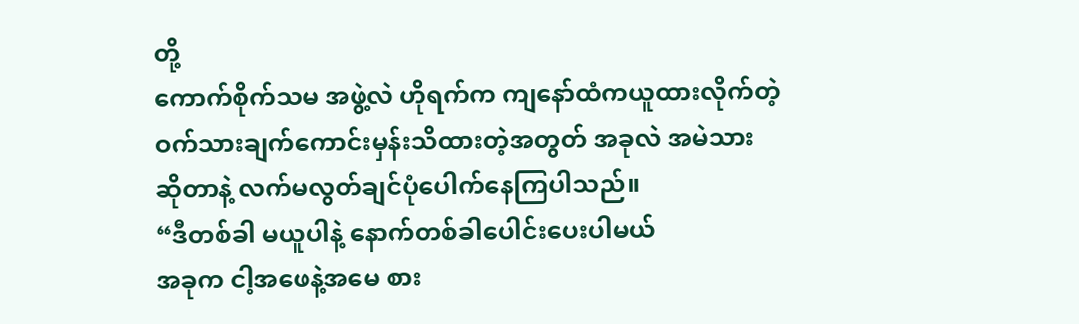တို့
ကောက်စိုက်သမ အဖွဲ့လဲ ဟိုရက်က ကျနော်ထံကယူထားလိုက်တဲ့
ဝက်သားချက်ကောင်းမှန်းသိထားတဲ့အတွတ် အခုလဲ အမဲသား
ဆိုတာနဲ့ လက်မလွတ်ချင်ပုံပေါက်နေကြပါသည်။
“ဒီတစ်ခါ မယူပါနဲ့ နောက်တစ်ခါပေါင်းပေးပါမယ်
အခုက ငါ့အဖေနဲ့အမေ စား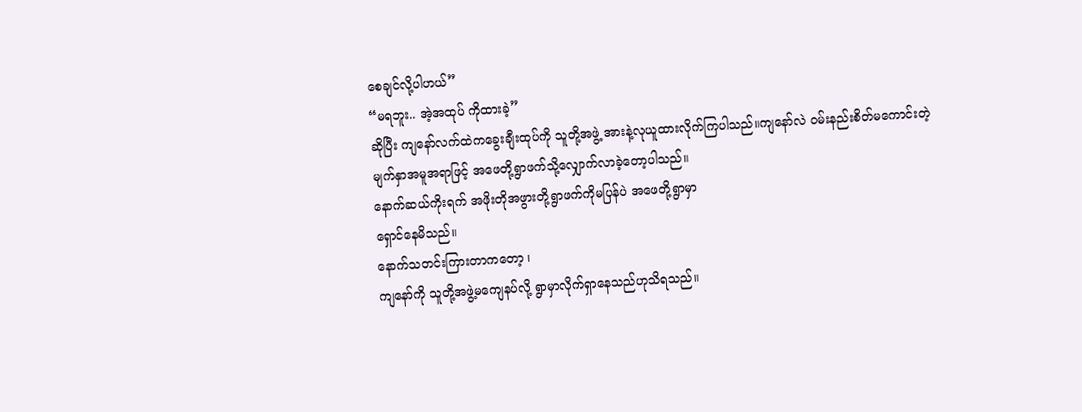စေချင်လို့ပါဟယ်”
“မရဘူး.. အဲ့အထုပ် ကိုထားခဲ့”
ဆိုပြီး ကျနော်လက်ထဲကခွေးချီးထုပ်ကို သူတို့အဖွဲ့ အားနဲ့လုယူထားလိုက်ကြပါသည်။ကျနော်လဲ ဝမ်းနည်းစိတ်မကောင်းတဲ့
မျက်နှာအမူအရာဖြင့် အဖေတို့ရွာဖက်သို့လျှောက်လာခဲ့တော့ပါသည်။
နောက်ဆယ်ကိုးရက် အဖိုးတိုအဖွားတို့ရွာဖက်ကိုမပြန်ပဲ အဖေတို့ရွာမှာ
ရှောင်နေမိသည်။
နောက်သတင်းကြားတာကတော့ ၊
ကျနော်ကို သူတို့အဖွဲ့မကျေနပ်လို့ ရွာမှာလိုက်ရှာနေသည်ဟုသိရသည်။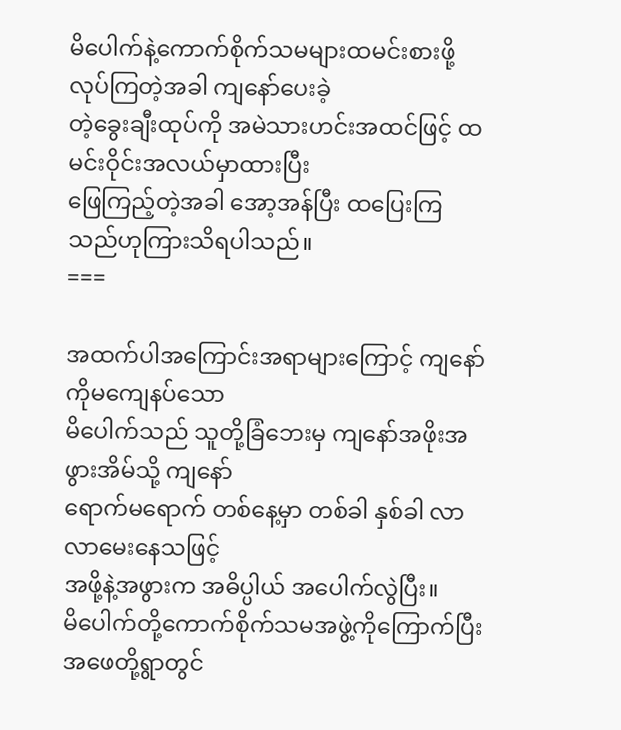မိပေါက်နဲ့ကောက်စိုက်သမများထမင်းစားဖို့လုပ်ကြတဲ့အခါ ကျနော်ပေးခဲ့
တဲ့ခွေးချီးထုပ်ကို အမဲသားဟင်းအထင်ဖြင့် ထမင်းဝိုင်းအလယ်မှာထားပြီး
ဖြေကြည့်တဲ့အခါ အော့အန်ပြီး ထပြေးကြသည်ဟုကြားသိရပါသည်။
===

အထက်ပါအကြောင်းအရာများကြောင့် ကျနော်ကိုမကျေနပ်သော
မိပေါက်သည် သူတို့ခြံဘေးမှ ကျနော်အဖိုးအဖွားအိမ်သို့ ကျနော်
ရောက်မရောက် တစ်နေ့မှာ တစ်ခါ နှစ်ခါ လာလာမေးနေသဖြင့်
အဖို့နဲ့အဖွားက အဓိပ္ပါယ် အပေါက်လွဲပြီး။
မိပေါက်တို့ကောက်စိုက်သမအဖွဲ့ကိုကြောက်ပြီး အဖေတို့ရွာတွင်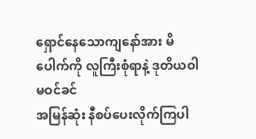ရှောင်နေသောကျနော်အား မိပေါက်ကို လူကြီးစုံရာနဲ့ ဒုတိယဝါမဝင်ခင်
အမြန်ဆုံး နီစပ်ပေးလိုက်ကြပါ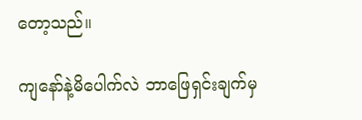တော့သည်။

ကျနော်နဲ့မိပေါက်လဲ ဘာဖြေရှင်းချက်မှ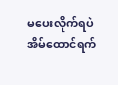မပေးလိုက်ရပဲ
အိမ်ထောင်ရက်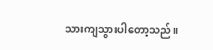သားကျသွားပါတော့သည်။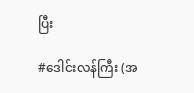ပြီး

#ဒေါင်းလန်ကြီး (အ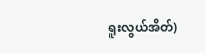ရူးလွယ်အိတ်)